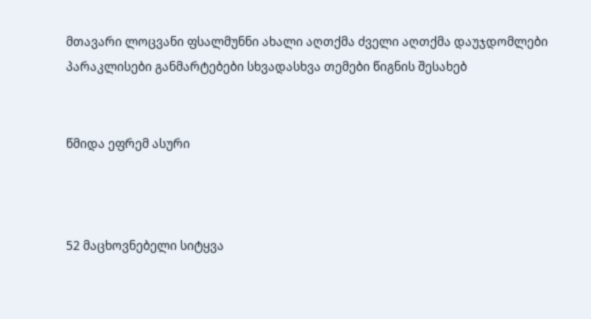მთავარი ლოცვანი ფსალმუნნი ახალი აღთქმა ძველი აღთქმა დაუჯდომლები პარაკლისები განმარტებები სხვადასხვა თემები წიგნის შესახებ


წმიდა ეფრემ ასური



52 მაცხოვნებელი სიტყვა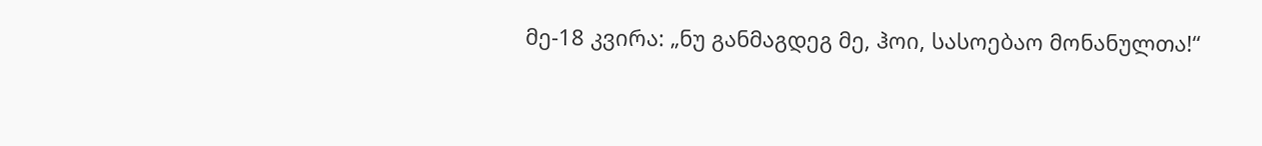მე-18 კვირა: „ნუ განმაგდეგ მე, ჰოი, სასოებაო მონანულთა!“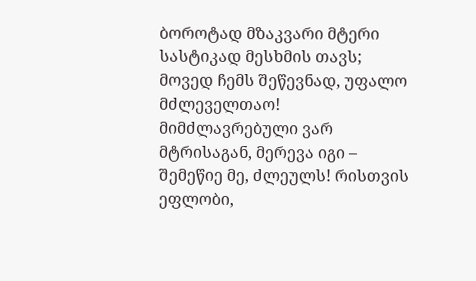ბოროტად მზაკვარი მტერი სასტიკად მესხმის თავს; მოვედ ჩემს შეწევნად, უფალო მძლეველთაო! მიმძლავრებული ვარ მტრისაგან, მერევა იგი – შემეწიე მე, ძლეულს! რისთვის ეფლობი,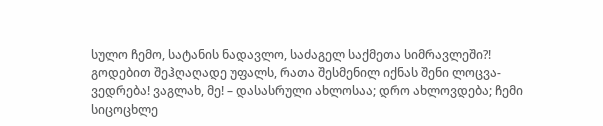სულო ჩემო, სატანის ნადავლო, საძაგელ საქმეთა სიმრავლეში?! გოდებით შეჰღაღადე უფალს, რათა შესმენილ იქნას შენი ლოცვა-ვედრება! ვაგლახ, მე! – დასასრული ახლოსაა; დრო ახლოვდება; ჩემი სიცოცხლე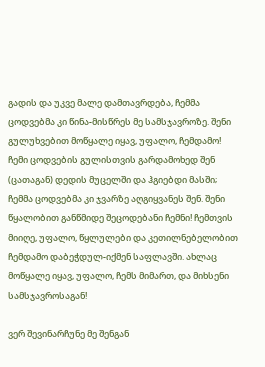გადის და უკვე მალე დამთავრდება, ჩემმა ცოდვებმა კი წინა-მისწრეს მე სამსჯავროზე. შენი გულუხვებით მოწყალე იყავ, უფალო, ჩემდამო! ჩემი ცოდვების გულისთვის გარდამოხედ შენ (ცათაგან) დედის მუცელში და ჰგიებდი მასში; ჩემმა ცოდვებმა კი ჯვარზე აღგიყვანეს შენ. შენი წყალობით განწმიდე შეცოდებანი ჩემნი! ჩემთვის მიიღე, უფალო, წყლულები და კეთილნებელობით ჩემდამო დაბეჭდულ-იქმენ საფლავში. ახლაც მოწყალე იყავ, უფალო, ჩემს მიმართ, და მიხსენი სამსჯავროსაგან!

ვერ შევინარჩუნე მე შენგან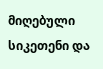მიღებული სიკეთენი და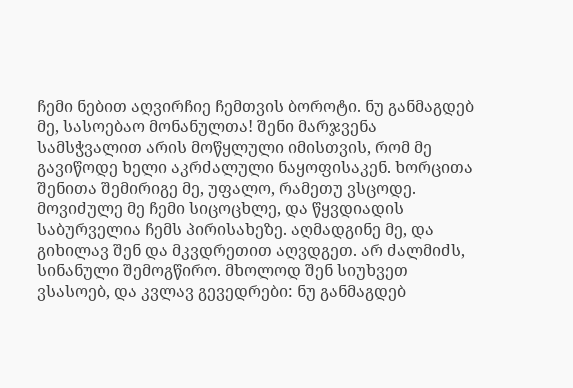ჩემი ნებით აღვირჩიე ჩემთვის ბოროტი. ნუ განმაგდებ მე, სასოებაო მონანულთა! შენი მარჯვენა სამსჭვალით არის მოწყლული იმისთვის, რომ მე გავიწოდე ხელი აკრძალული ნაყოფისაკენ. ხორცითა შენითა შემირიგე მე, უფალო, რამეთუ ვსცოდე. მოვიძულე მე ჩემი სიცოცხლე, და წყვდიადის საბურველია ჩემს პირისახეზე. აღმადგინე მე, და გიხილავ შენ და მკვდრეთით აღვდგეთ. არ ძალმიძს, სინანული შემოგწირო. მხოლოდ შენ სიუხვეთ ვსასოებ, და კვლავ გევედრები: ნუ განმაგდებ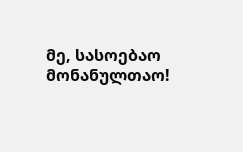მე, სასოებაო მონანულთაო!